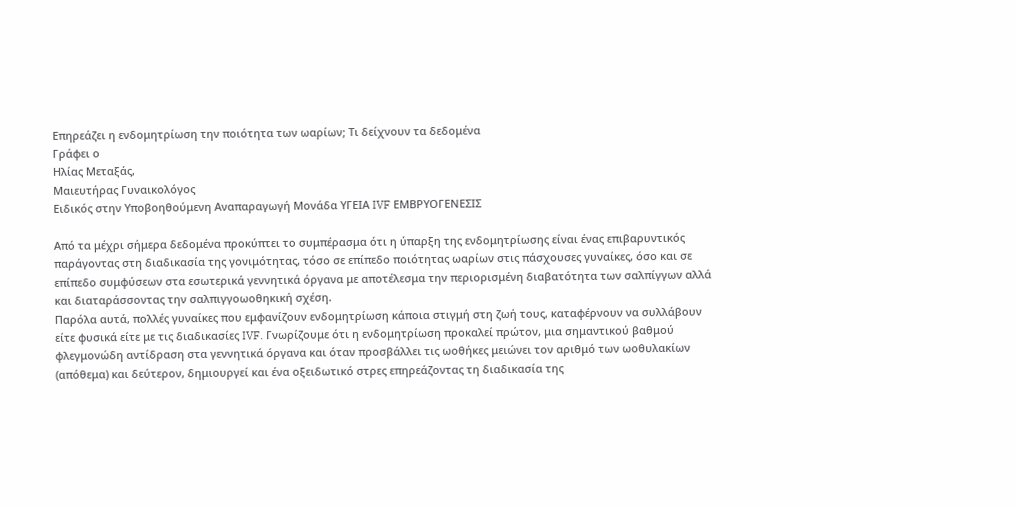Επηρεάζει η ενδομητρίωση την ποιότητα των ωαρίων; Τι δείχνουν τα δεδομένα
Γράφει ο
Ηλίας Μεταξάς,
Μαιευτήρας Γυναικολόγος
Ειδικός στην Υποβοηθούμενη Αναπαραγωγή Μονάδα ΥΓΕΙΑ IVF ΕΜΒΡΥΟΓΕΝΕΣΙΣ

Από τα μέχρι σήμερα δεδομένα προκύπτει το συμπέρασμα ότι η ύπαρξη της ενδομητρίωσης είναι ένας επιβαρυντικός παράγοντας στη διαδικασία της γονιμότητας, τόσο σε επίπεδο ποιότητας ωαρίων στις πάσχουσες γυναίκες, όσο και σε επίπεδο συμφύσεων στα εσωτερικά γεννητικά όργανα με αποτέλεσμα την περιορισμένη διαβατότητα των σαλπίγγων αλλά και διαταράσσοντας την σαλπιγγοωοθηκική σχέση.
Παρόλα αυτά, πολλές γυναίκες που εμφανίζουν ενδομητρίωση κάποια στιγμή στη ζωή τους, καταφέρνουν να συλλάβουν είτε φυσικά είτε με τις διαδικασίες IVF. Γνωρίζουμε ότι η ενδομητρίωση προκαλεί πρώτον, μια σημαντικού βαθμού φλεγμονώδη αντίδραση στα γεννητικά όργανα και όταν προσβάλλει τις ωοθήκες μειώνει τον αριθμό των ωοθυλακίων (απόθεμα) και δεύτερον, δημιουργεί και ένα οξειδωτικό στρες επηρεάζοντας τη διαδικασία της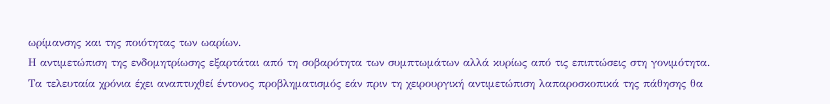ωρίμανσης και της ποιότητας των ωαρίων.
Η αντιμετώπιση της ενδομητρίωσης εξαρτάται από τη σοβαρότητα των συμπτωμάτων αλλά κυρίως από τις επιπτώσεις στη γονιμότητα. Τα τελευταία χρόνια έχει αναπτυχθεί έντονος προβληματισμός εάν πριν τη χειρουργική αντιμετώπιση λαπαροσκοπικά της πάθησης θα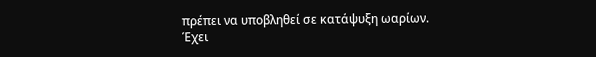πρέπει να υποβληθεί σε κατάψυξη ωαρίων.
Έχει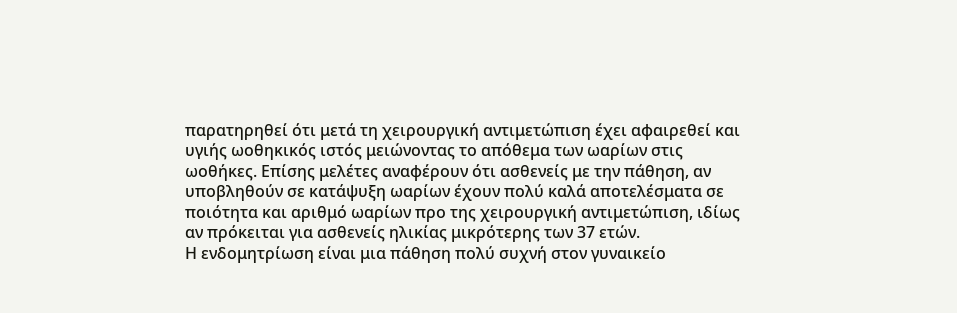παρατηρηθεί ότι μετά τη χειρουργική αντιμετώπιση έχει αφαιρεθεί και υγιής ωοθηκικός ιστός μειώνοντας το απόθεμα των ωαρίων στις ωοθήκες. Επίσης μελέτες αναφέρουν ότι ασθενείς με την πάθηση, αν υποβληθούν σε κατάψυξη ωαρίων έχουν πολύ καλά αποτελέσματα σε ποιότητα και αριθμό ωαρίων προ της χειρουργική αντιμετώπιση, ιδίως αν πρόκειται για ασθενείς ηλικίας μικρότερης των 37 ετών.
Η ενδομητρίωση είναι μια πάθηση πολύ συχνή στον γυναικείο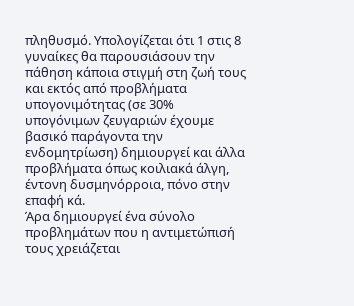πληθυσμό. Υπολογίζεται ότι 1 στις 8 γυναίκες θα παρουσιάσουν την πάθηση κάποια στιγμή στη ζωή τους και εκτός από προβλήματα υπογονιμότητας (σε 30% υπογόνιμων ζευγαριών έχουμε βασικό παράγοντα την ενδομητρίωση) δημιουργεί και άλλα προβλήματα όπως κοιλιακά άλγη, έντονη δυσμηνόρροια, πόνο στην επαφή κά.
Άρα δημιουργεί ένα σύνολο προβλημάτων που η αντιμετώπισή τους χρειάζεται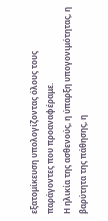εξατομίκευση υπολογίζοντας όλους τους παράγοντες που προαναφέραμε.
Η ηλικία της ασθενούς, η ύπαρξη υπογονιμότητας, η βαρύτητα της πάθησης, η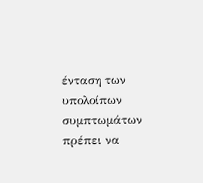ένταση των υπολοίπων συμπτωμάτων πρέπει να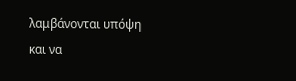λαμβάνονται υπόψη και να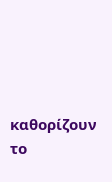καθορίζουν το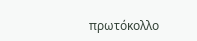πρωτόκολλο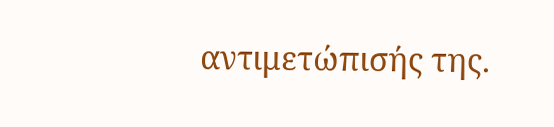αντιμετώπισής της.